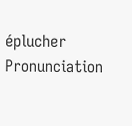éplucher
Pronunciation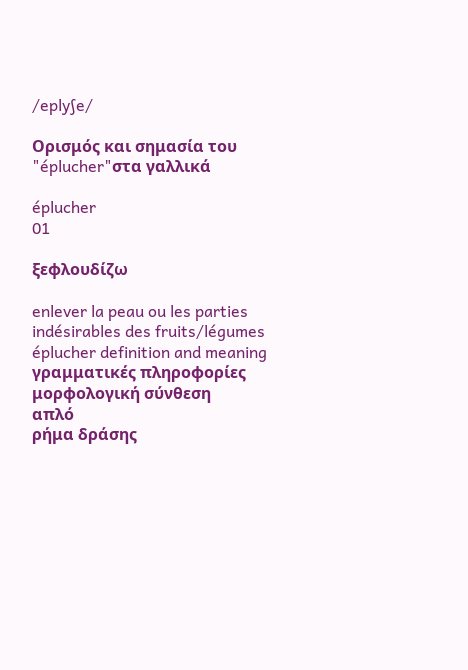/eplyʃe/

Ορισμός και σημασία του "éplucher"στα γαλλικά

éplucher
01

ξεφλουδίζω

enlever la peau ou les parties indésirables des fruits/légumes
éplucher definition and meaning
γραμματικές πληροφορίες
μορφολογική σύνθεση
απλό
ρήμα δράσης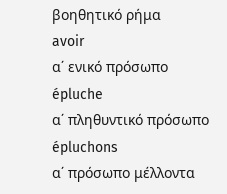βοηθητικό ρήμα
avoir
α΄ ενικό πρόσωπο
épluche
α΄ πληθυντικό πρόσωπο
épluchons
α΄ πρόσωπο μέλλοντα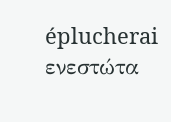éplucherai
ενεστώτα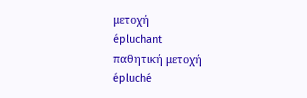μετοχή
épluchant
παθητική μετοχή
épluché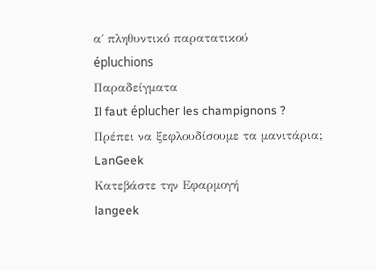α΄ πληθυντικό παρατατικού
épluchions
Παραδείγματα
Il faut éplucher les champignons ?
Πρέπει να ξεφλουδίσουμε τα μανιτάρια;
LanGeek
Κατεβάστε την Εφαρμογή
langeek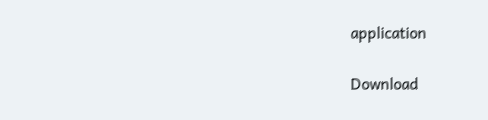application

Download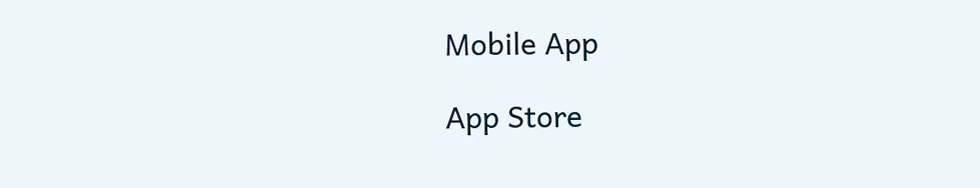Mobile App

App Store